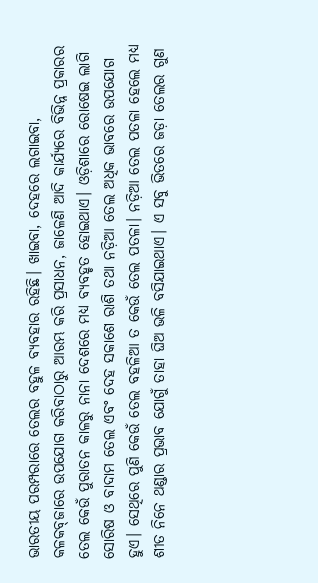ଭାରତୀୟ ପରମ୍ପରାରେ ତେଲର ବହୁଳ ବ୍ୟବହାର ରହିଛି। ଖାଇବା, ଦେହରେ ଲଗାଇବା, କଳକବ୍‌ଜାରେ ଉପଯୋଗ କରିବାଠାରୁ ଆରମ୍ଭ କରି ପ୍ରସାଧନ, ଜାଳେଣି ଆଦି କାର୍ଯ୍ୟରେ ବିଭିନ୍ନ ପ୍ରକାରର ତେଲ କେଉଁ ପୁରାତନ କାଳରୁ ନାନା ଦେଶରେ ମଧ୍ୟ ବ୍ୟବହୃତ ହୋଇଥାଏ। ଓଡ଼ିଶାରେ ରୋଷେଇ ଲାଗି ସୋରିଷ ଓ ବାଦାମ ତେଲ ଏବଂ ଦେହ ସକାଶେ ରାଶି ତଥା ନଡ଼ିଆ ତେଲ ଅଧିକ ଭାବରେ ଉପଯୋଗ ହୁଏ। ସେଥିରେ ପୁଣି କେଉଁ ତେଲ ବହଳିଆ ତ କେଉଁ ତେଲ ପତଳା। ନଡ଼ିଆ ତେଲ ପତଳା ହେଲେ ମଧ୍ୟ ଶୀତ ନିନେ ଥଣ୍ଡାର ପ୍ରଭାବ ଯୋଗୁଁ ତାହା ଘିଅ ଭଳି ବସିଯାଇଥାଏ। ଏ ସବୁ ଭିତରେ ଜଡ଼ା ତେଲର ଗୁଣ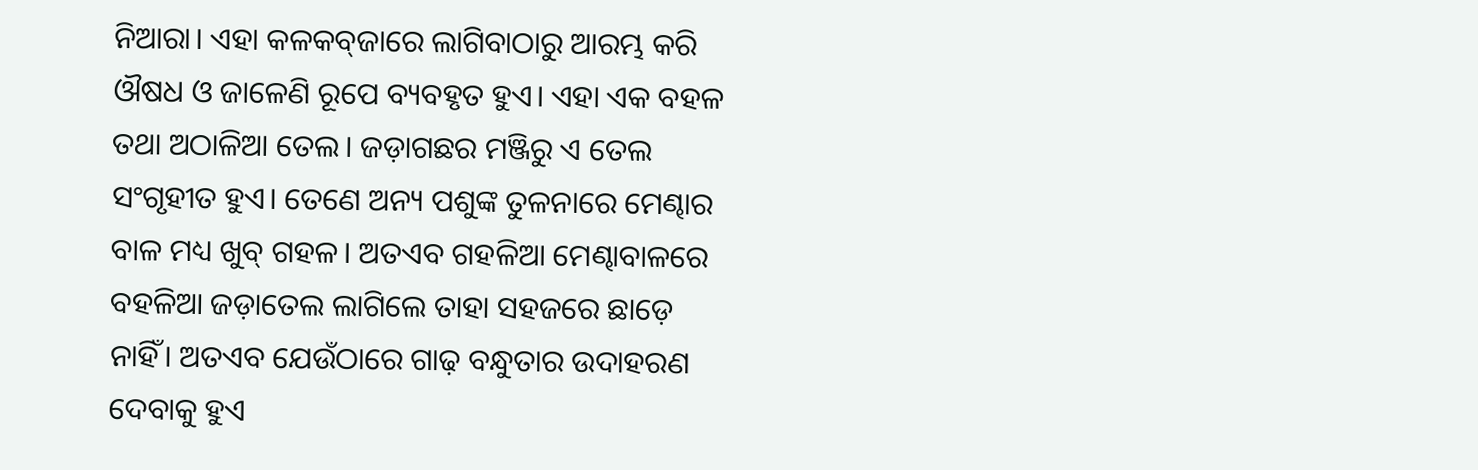ନିଆରା। ଏହା କଳକବ୍‌ଜାରେ ଲାଗିବାଠାରୁ ଆରମ୍ଭ କରି ଔଷଧ ଓ ଜାଳେଣି ରୂପେ ବ୍ୟବହୃତ ହୁଏ। ଏହା ଏକ ବହଳ ତଥା ଅଠାଳିଆ ତେଲ। ଜଡ଼ାଗଛର ମଞ୍ଜିରୁ ଏ ତେଲ ସଂଗୃହୀତ ହୁଏ। ତେଣେ ଅନ୍ୟ ପଶୁଙ୍କ ତୁଳନାରେ ମେଣ୍ଢାର ବାଳ ମଧ୍ୟ ଖୁବ୍‌ ଗହଳ। ଅତଏବ ଗହଳିଆ ମେଣ୍ଢାବାଳରେ ବହଳିଆ ଜଡ଼ାତେଲ ଲାଗିଲେ ତାହା ସହଜରେ ଛାଡ଼େ ନାହିଁ। ଅତଏବ ଯେଉଁଠାରେ ଗାଢ଼ ବନ୍ଧୁତାର ଉଦାହରଣ ଦେବାକୁ ହୁଏ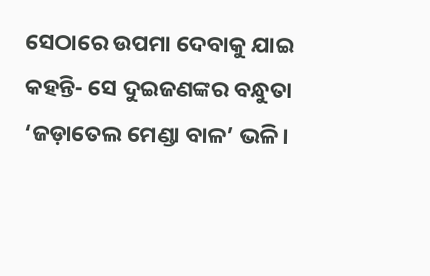ସେଠାରେ ଉପମା ଦେବାକୁ ଯାଇ କହନ୍ତି- ସେ ଦୁଇଜଣଙ୍କର ବନ୍ଧୁତା ‘ଜଡ଼ାତେଲ ମେଣ୍ଡା ବାଳ’ ଭଳି।